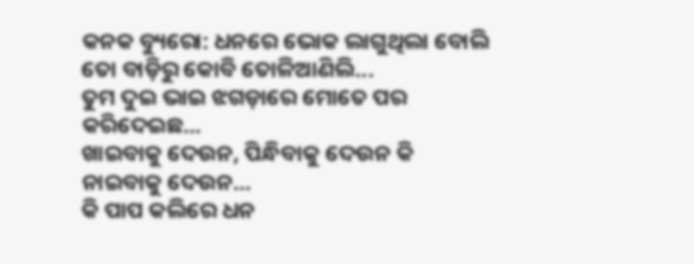କନକ ବ୍ୟୁରୋ: ଧନରେ ଭୋକ ଲାଗୁଥିଲା ବୋଲି ତୋ ବାଡ଼ିରୁ କୋବି ତୋଳିଆଣିଲି...
ତୁମ ଦୁଇ ଭାଇ ଝଗଡ଼ାରେ ମୋତେ ପର କରିଦେଇଛ...
ଖାଇବାକୁ ଦେଉନ, ପିନ୍ଧିବାକୁ ଦେଉନ କି ନାଇବାକୁ ଦେଉନ...
କି ପାପ କଲିରେ ଧନ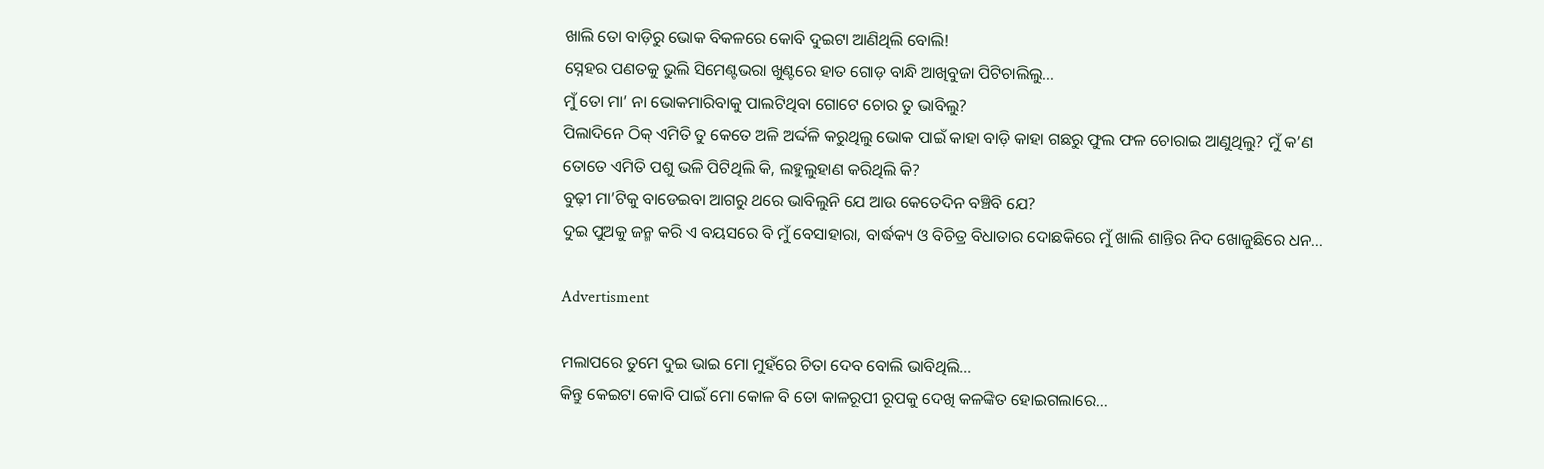ଖାଲି ତୋ ବାଡ଼ିରୁ ଭୋକ ବିକଳରେ କୋବି ଦୁଇଟା ଆଣିଥିଲି ବୋଲି!
ସ୍ନେହର ପଣତକୁ ଭୁଲି ସିମେଣ୍ଟଭରା ଖୁଣ୍ଟରେ ହାତ ଗୋଡ଼ ବାନ୍ଧି ଆଖିବୁଜା ପିଟିଚାଲିଲୁ...
ମୁଁ ତୋ ମା’ ନା ଭୋକମାରିବାକୁ ପାଲଟିଥିବା ଗୋଟେ ଚୋର ତୁ ଭାବିଲୁ?
ପିଲାଦିନେ ଠିକ୍ ଏମିତି ତୁ କେତେ ଅଳି ଅର୍ଦ୍ଦଳି କରୁଥିଲୁ ଭୋକ ପାଇଁ କାହା ବାଡ଼ି କାହା ଗଛରୁ ଫୁଲ ଫଳ ଚୋରାଇ ଆଣୁଥିଲୁ? ମୁଁ କ’ଣ ତୋତେ ଏମିତି ପଶୁ ଭଳି ପିଟିଥିଲି କି, ଲହୁଲୁହାଣ କରିଥିଲି କି?
ବୁଢ଼ୀ ମା’ଟିକୁ ବାଡେଇବା ଆଗରୁ ଥରେ ଭାବିଲୁନି ଯେ ଆଉ କେତେଦିନ ବଞ୍ଚିବି ଯେ?
ଦୁଇ ପୁଅକୁ ଜନ୍ମ କରି ଏ ବୟସରେ ବି ମୁଁ ବେସାହାରା, ବାର୍ଦ୍ଧକ୍ୟ ଓ ବିଚିତ୍ର ବିଧାତାର ଦୋଛକିରେ ମୁଁ ଖାଲି ଶାନ୍ତିର ନିଦ ଖୋଜୁଛିରେ ଧନ...

Advertisment

ମଲାପରେ ତୁମେ ଦୁଇ ଭାଇ ମୋ ମୁହଁରେ ଚିତା ଦେବ ବୋଲି ଭାବିଥିଲି...
କିନ୍ତୁ କେଇଟା କୋବି ପାଇଁ ମୋ କୋଳ ବି ତୋ କାଳରୂପୀ ରୂପକୁ ଦେଖି କଳଙ୍କିତ ହୋଇଗଲାରେ...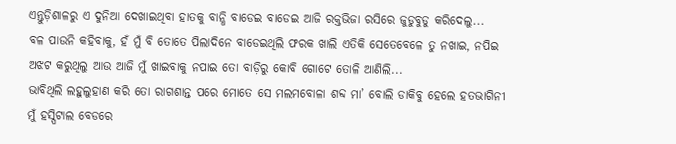ଏନ୍ତୁଡ଼ିଶାଳରୁ ଏ ଦୁନିଆ ଦେଖାଇଥିବା ହାତକୁ ବାନ୍ଧି ବାଡେଇ ବାଡେଇ ଆଜି ରକ୍ତଭିଜା ରସିରେ ଜୁଡୁବୁଡୁ କରିଦେଲୁ...
ବଳ ପାଉନି କହିବାକୁ, ହଁ ମୁଁ ବି ତୋତେ ପିଲାଦିନେ ବାଡେଇଥିଲି ଫରକ ଖାଲି ଏତିକି ସେତେବେଳେ ତୁ ନଖାଇ, ନପିଇ ଅଝଟ କରୁଥିଲୁ ଆଉ ଆଜି ମୁଁ ଖାଇବାକୁ ନପାଇ ତୋ ବାଡ଼ିରୁ କୋବି ଗୋଟେ ତୋଳି ଆଣିଲି...
ଭାବିଥିଲି ଲହୁଲୁହାଣ କରି ତୋ ରାଗଶାନ୍ତ ପରେ ମୋତେ ସେ ମଲମବୋଳା ଶବ୍ଦ ମା’ ବୋଲି ଡାକିବୁ ହେଲେ ହତଭାଗିନୀ ମୁଁ ହସ୍ପିଟାଲ ବେଡରେ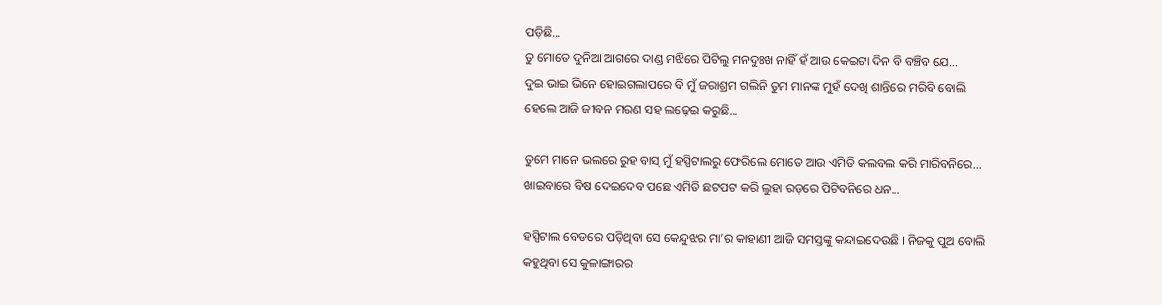ପଡ଼ିଛି...
ତୁ ମୋତେ ଦୁନିଆ ଆଗରେ ଦାଣ୍ଡ ମଝିରେ ପିଟିଲୁ ମନଦୁଃଖ ନାହିଁ ହଁ ଆଉ କେଇଟା ଦିନ ବି ବଞ୍ଚିବ ଯେ...
ଦୁଇ ଭାଇ ଭିନେ ହୋଇଗଲାପରେ ବି ମୁଁ ଜରାଶ୍ରମ ଗଲିନି ତୁମ ମାନଙ୍କ ମୁହଁ ଦେଖି ଶାନ୍ତିରେ ମରିବି ବୋଲି ହେଲେ ଆଜି ଜୀବନ ମରଣ ସହ ଲଢ଼େଇ କରୁଛି...

ତୁମେ ମାନେ ଭଲରେ ରୁହ ବାସ୍ ମୁଁ ହସ୍ପିଟାଲରୁ ଫେରିଲେ ମୋତେ ଆଉ ଏମିତି କଲବଲ କରି ମାରିବନିରେ... ଖାଇବାରେ ବିଷ ଦେଇଦେବ ପଛେ ଏମିତି ଛଟପଟ କରି ଲୁହା ରଡ଼ରେ ପିଟିବନିରେ ଧନ...

ହସ୍ପିଟାଲ ବେଡରେ ପଡ଼ିଥିବା ସେ କେନ୍ଦୁଝର ମା’ର କାହାଣୀ ଆଜି ସମସ୍ତଙ୍କୁ କନ୍ଦାଇଦେଉଛି । ନିଜକୁ ପୁଅ ବୋଲି କହୁଥିବା ସେ କୁଳାଙ୍ଗାରର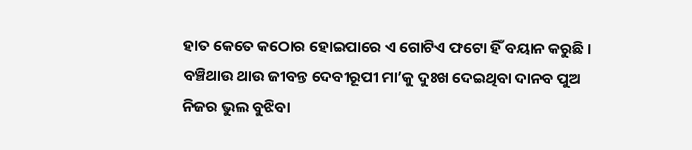ହାତ କେତେ କଠୋର ହୋଇପାରେ ଏ ଗୋଟିଏ ଫଟୋ ହିଁ ବୟାନ କରୁଛି । ବଞ୍ଚିଥାଉ ଥାଉ ଜୀବନ୍ତ ଦେବୀରୂପୀ ମା’କୁ ଦୁଃଖ ଦେଇଥିବା ଦାନବ ପୁଅ ନିଜର ଭୁଲ ବୁଝିବା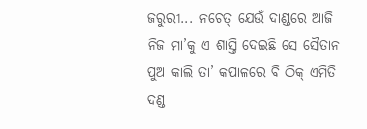ଜରୁରୀ... ନଚେତ୍ ଯେଉଁ ଦାଣ୍ଡରେ ଆଜି ନିଜ ମା’କୁ ଏ ଶାସ୍ତି ଦେଇଛି ସେ ସୈତାନ ପୁଅ କାଲି ତା’ କପାଳରେ ବି ଠିକ୍ ଏମିତି ଦଣ୍ଡ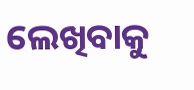ଲେଖିବାକୁ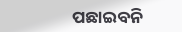ପଛାଇବନି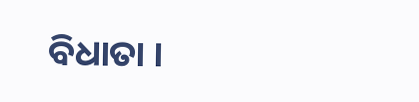ବିଧାତା ।